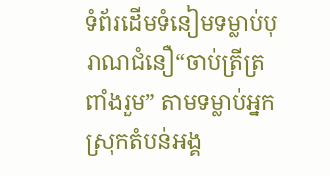ទំព័រដើមទំនៀមទម្លាប់បុរាណជំនឿ“ចាប់ត្រីត្រពាំងរួម” តាមទម្លាប់អ្នកស្រុកតំបន់អង្គ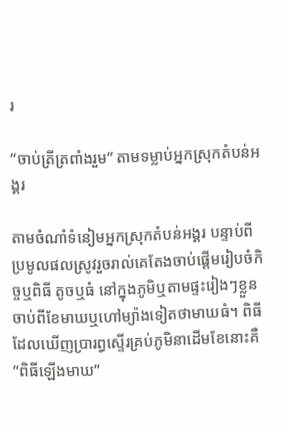រ

“ចាប់ត្រីត្រពាំងរួម” តាមទម្លាប់អ្នកស្រុកតំបន់អង្គរ

តាមចំណាំទំនៀមអ្នកស្រុកតំបន់អង្គរ បន្ទាប់ពីប្រមូលផលស្រូវរួចរាល់គេតែងចាប់ផ្តើមរៀបចំកិច្ចឬពិធី តូចឬធំ នៅក្នុងភូមិឬតាមផ្ទះរៀងៗខ្លួន ចាប់ពីខែមាឃឬហៅម្យ៉ាងទៀតថាមាឃធំ។ ពិធីដែលឃើញប្រារព្ធស្ទើរគ្រប់ភូមិនាដើមខែនោះគឺ “ពិធីឡើងមាឃ”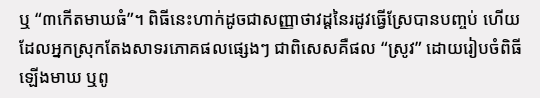ឬ “៣កើតមាឃធំ”។ ពិធីនេះហាក់ដូចជាសញ្ញាថាវដ្ដនៃរដូវធ្វើស្រែបានបញ្ចប់ ហើយដែលអ្នកស្រុកតែងសាទរភោគផលផ្សេងៗ ជាពិសេសគឺផល “ស្រូវ” ដោយរៀបចំពិធីឡើងមាឃ ឬពូ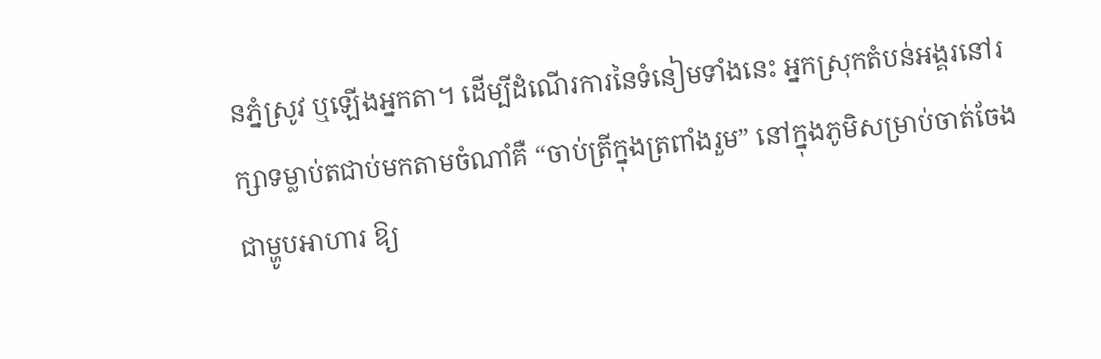នភ្នំស្រូវ ឬឡើងអ្នកតា។ ដើម្បីដំណើរការនៃទំនៀមទាំងនេះ អ្នកស្រុកតំបន់អង្គរនៅរក្សាទម្លាប់តជាប់មកតាមចំណាំគឺ “ចាប់ត្រីក្នុងត្រពាំងរួម” នៅក្នុងភូមិសម្រាប់ចាត់ចែងជាម្ហូបអាហារ ឱ្យ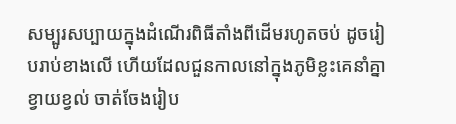សម្បូរសប្បាយក្នុងដំណើរពិធីតាំងពីដើមរហូតចប់ ដូចរៀបរាប់ខាងលើ ហើយដែលជួនកាលនៅក្នុងភូមិខ្លះគេនាំគ្នាខ្វាយខ្វល់ ចាត់ចែងរៀប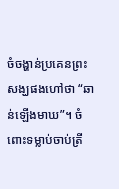ចំចង្ហាន់ប្រគេនព្រះសង្ឃផងហៅថា “ឆាន់ឡើងមាឃ”។ ចំពោះទម្លាប់ចាប់ត្រី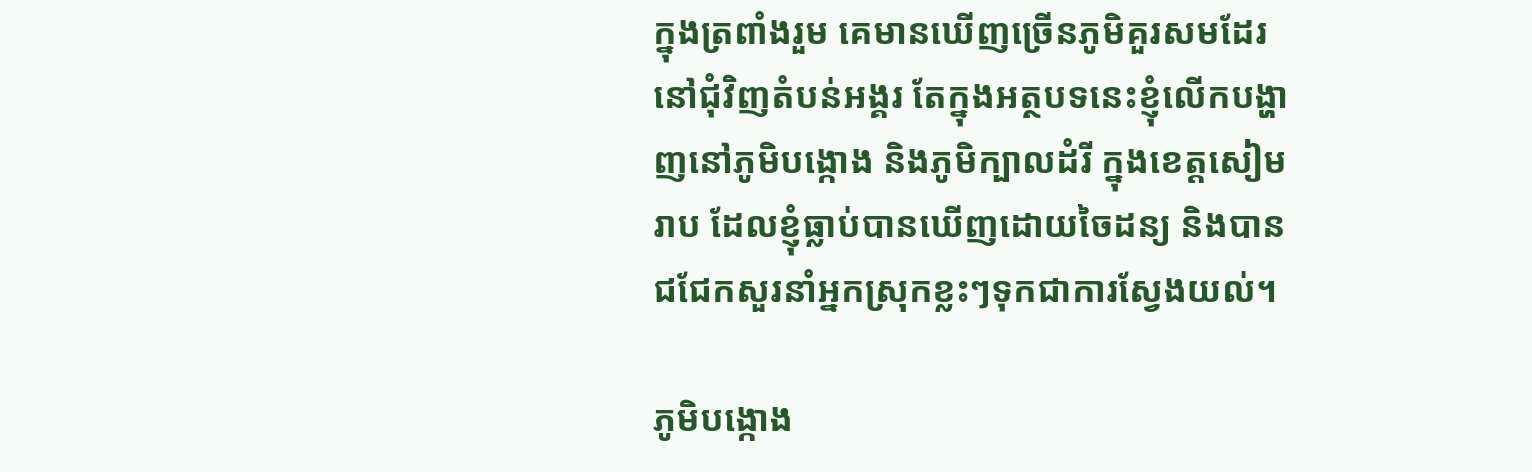ក្នុងត្រពាំងរួម គេមានឃើញច្រើនភូមិគួរសមដែរនៅជុំវិញតំបន់អង្គរ តែក្នុងអត្ថបទនេះខ្ញុំលើកបង្ហាញនៅភូមិបង្កោង និងភូមិក្បាលដំរី ក្នុងខេត្តសៀមរាប ដែលខ្ញុំធ្លាប់បានឃើញដោយចៃដន្យ និងបានជជែកសួរនាំអ្នកស្រុកខ្លះៗទុកជាការស្វែងយល់។

ភូមិបង្កោង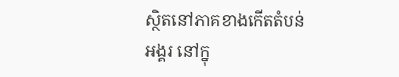ស្ថិតនៅភាគខាងកើតតំបន់អង្គរ នៅក្នុ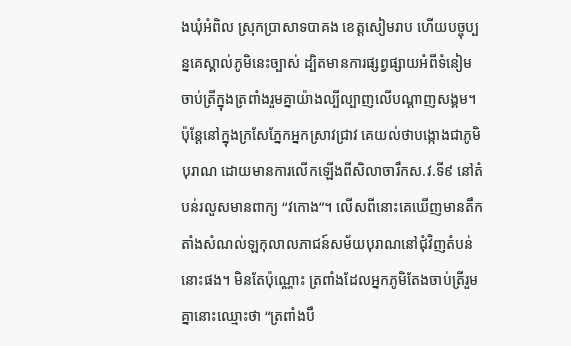ងឃុំអំពិល ស្រុកប្រាសាទបាគង ខេត្តសៀមរាប ហើយបច្ចុប្បន្នគេស្គាល់ភូមិនេះច្បាស់ ដ្បិតមានការផ្សព្វផ្សាយអំពីទំនៀមចាប់ត្រីក្នុងត្រពាំងរួមគ្នាយ៉ាងល្បីល្បាញលើបណ្តាញសង្គម។ ប៉ុន្តែនៅក្នុងក្រសែភ្នែកអ្នកស្រាវជ្រាវ គេយល់ថាបង្កោងជាភូមិបុរាណ ដោយមានការលើកឡើងពីសិលាចារឹកស.វ.ទី៩ នៅតំបន់រលួសមានពាក្យ “វកោង”។ លើសពីនោះគេឃើញមានតឹកតាំងសំណល់ឡកុលាលភាជន៍សម័យបុរាណនៅជុំវិញតំបន់នោះផង។ មិនតែប៉ុណ្ណោះ ត្រពាំងដែលអ្នកភូមិតែងចាប់ត្រីរួមគ្នានោះឈ្មោះថា “ត្រពាំងបឹ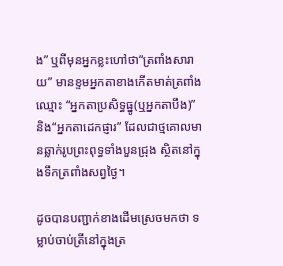ង” ឬពីមុនអ្នកខ្លះហៅថា“ត្រពាំងសារាយ” មានខ្ទមអ្នកតាខាងកើតមាត់ត្រពាំងឈ្មោះ “អ្នកតាប្រសិទ្ធធ្នូ(ឬអ្នកតាបឹង)” និង“អ្នកតាដេកផ្ញារ” ដែលជាថ្មគោលមានឆ្លាក់រូបព្រះពុទ្ធទាំងបួនជ្រុង ស្ថិតនៅក្នុងទឹកត្រពាំងសព្វថ្ងៃ។

ដូចបានបញ្ជាក់ខាងដើមស្រេចមកថា ទម្លាប់ចាប់ត្រីនៅក្នុងត្រ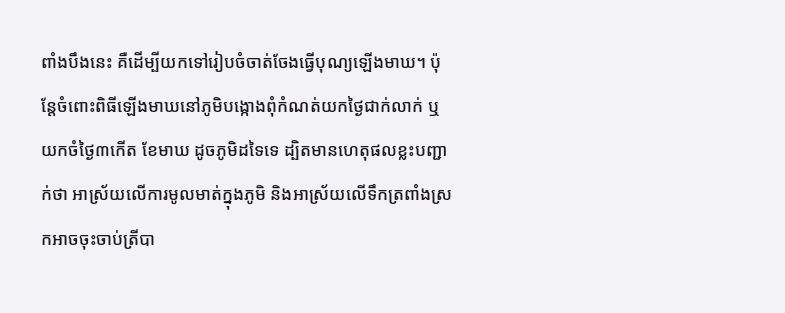ពាំងបឹងនេះ គឺដើម្បីយកទៅរៀបចំចាត់ចែងធ្វើបុណ្យឡើងមាឃ។ ប៉ុន្តែចំពោះពិធីឡើងមាឃនៅភូមិបង្កោងពុំកំណត់យកថ្ងៃជាក់លាក់ ឬយកចំថ្ងៃ៣កើត ខែមាឃ ដូចភូមិដទៃទេ ដ្បិតមានហេតុផលខ្លះបញ្ជាក់ថា អាស្រ័យលើការមូលមាត់ក្នុងភូមិ និងអាស្រ័យលើទឹកត្រពាំងស្រកអាចចុះចាប់ត្រីបា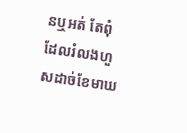នឬអត់ តែពុំដែលរំលងហួសដាច់ខែមាឃ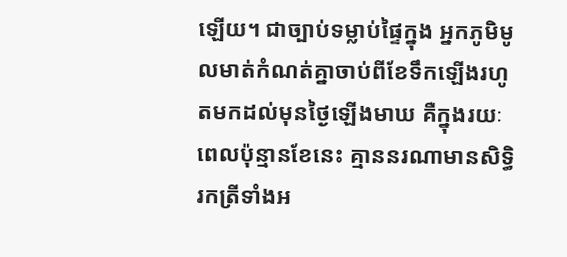ឡើយ។ ជាច្បាប់ទម្លាប់ផ្ទៃក្នុង អ្នកភូមិមូលមាត់កំណត់គ្នាចាប់ពីខែទឹកឡើងរហូតមកដល់មុនថ្ងៃឡើងមាឃ គឺក្នុងរយៈពេលប៉ុន្មានខែនេះ គ្មាននរណាមានសិទ្ធិរកត្រីទាំងអ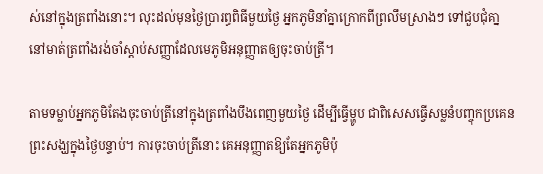ស់នៅក្នុងត្រពាំងនោះ។ លុះដល់មុនថ្ងៃប្រារព្ធពិធីមួយថ្ងៃ អ្នកភូមិនាំគ្នាក្រោកពីព្រលឹមស្រាងៗ ទៅជួបជុំគា្ននៅមាត់ត្រពាំងរង់ចាំស្តាប់សញ្ញាដែលមេភូមិអនុញ្ញាតឲ្យចុះចាប់ត្រី។

តាមទម្លាប់អ្នកភូមិតែងចុះចាប់ត្រីនៅក្នុងត្រពាំងបឹងពេញមួយថ្ងៃ ដើម្បីធ្វើម្ហូប ជាពិសេសធ្វើសម្លនំបញ្ចុកប្រគេនព្រះសង្ឃក្នុងថ្ងៃបន្ទាប់។ ការចុះចាប់ត្រីនោះ គេអនុញ្ញាតឱ្យតែអ្នកភូមិប៉ុ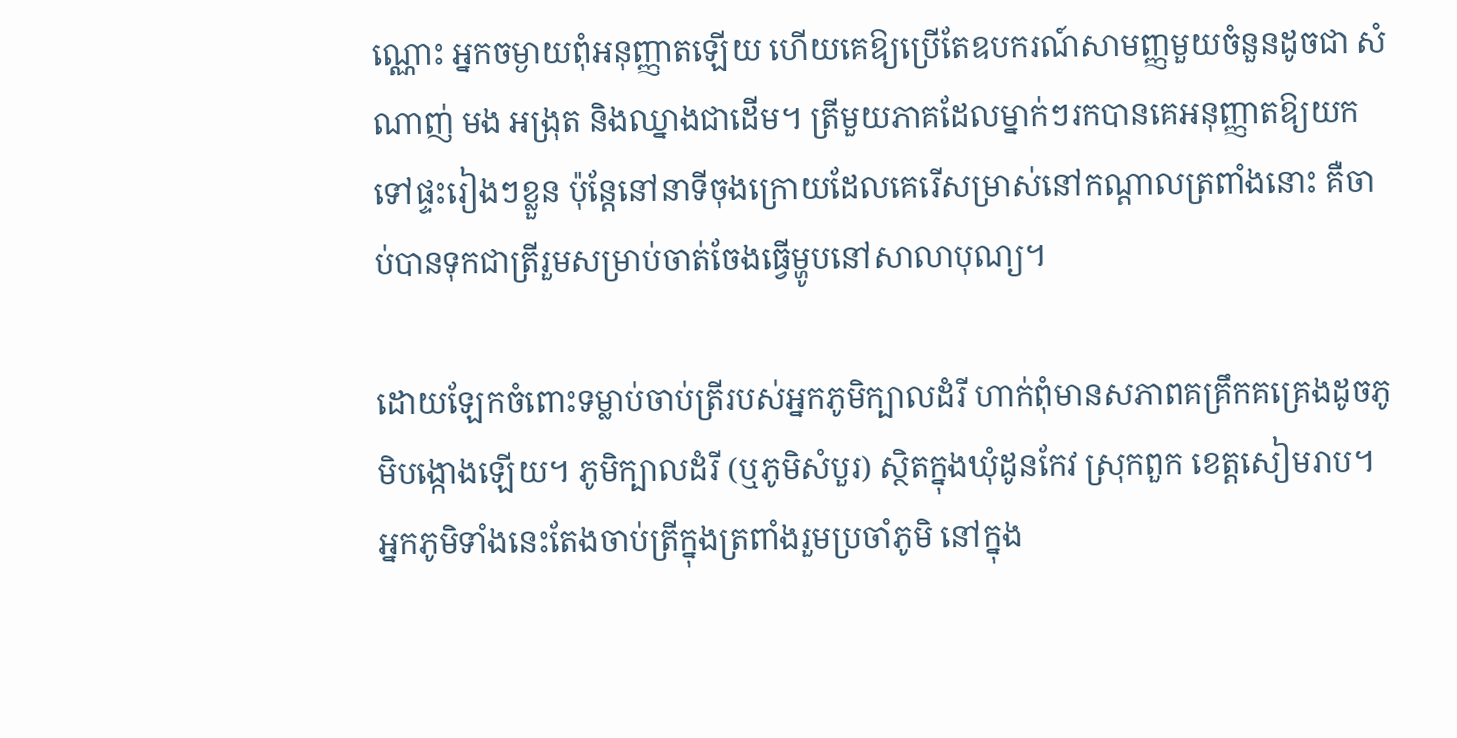ណ្ណោះ អ្នកចម្ងាយពុំអនុញ្ញាតឡើយ ហើយគេឱ្យប្រើតែឧបករណ៍សាមញ្ញមួយចំនួនដូចជា សំណាញ់ មង អង្រុត និងឈ្នាងជាដើម។ ត្រីមួយភាគដែលម្នាក់ៗរកបានគេអនុញ្ញាតឱ្យយកទៅផ្ទះរៀងៗខ្លួន ប៉ុន្តែនៅនាទីចុងក្រោយដែលគេរើសម្រាស់នៅកណ្តាលត្រពាំងនោះ គឺចាប់បានទុកជាត្រីរួមសម្រាប់ចាត់ចែងធ្វើម្ហូបនៅសាលាបុណ្យ។

ដោយឡែកចំពោះទម្លាប់ចាប់ត្រីរបស់អ្នកភូមិក្បាលដំរី ហាក់ពុំមានសភាពគគ្រឹកគគ្រេងដូចភូមិបង្កោងឡើយ។ ភូមិក្បាលដំរី (ឬភូមិសំបួរ) ស្ថិតក្នុងឃុំដូនកែវ ស្រុកពួក ខេត្តសៀមរាប។ អ្នកភូមិទាំងនេះតែងចាប់ត្រីក្នុងត្រពាំងរួមប្រចាំភូមិ នៅក្នុង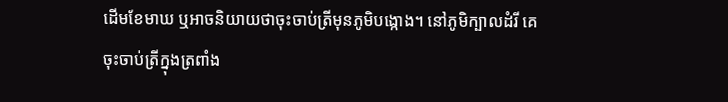ដើមខែមាឃ ឬអាចនិយាយថាចុះចាប់ត្រីមុនភូមិបង្កោង។ នៅភូមិក្បាលដំរី គេចុះចាប់ត្រីក្នុងត្រពាំង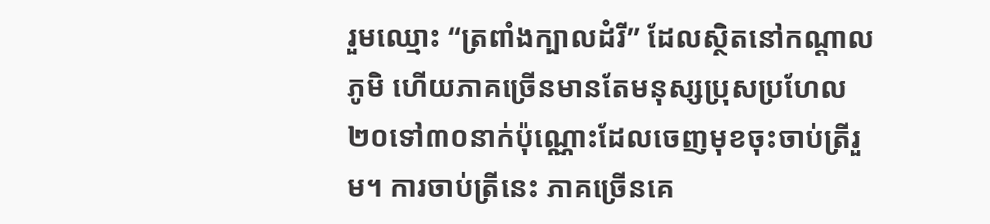រួមឈ្មោះ “ត្រពាំងក្បាលដំរី” ដែលស្ថិតនៅកណ្តាលភូមិ ហើយភាគច្រើនមានតែមនុស្សប្រុសប្រហែល២០ទៅ៣០នាក់ប៉ុណ្ណោះដែលចេញមុខចុះចាប់ត្រីរួម។ ការចាប់ត្រីនេះ ភាគច្រើនគេ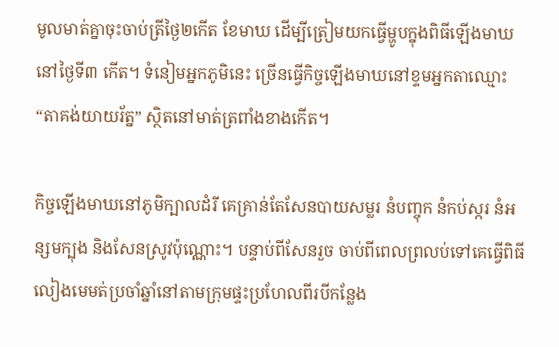មូលមាត់គ្នាចុះចាប់ត្រីថ្ងៃ២កើត ខែមាឃ ដើម្បីត្រៀមយកធ្វើម្ហូបក្នុងពិធីឡើងមាឃនៅថ្ងៃទី៣ កើត។ ទំនៀមអ្នកភូមិនេះ ច្រើនធ្វើកិច្ចឡើងមាឃនៅខ្ទមអ្នកតាឈ្មោះ “តាគង់យាយរ័ត្ន” ស្ថិតនៅមាត់ត្រពាំងខាងកើត។

កិច្ចឡើងមាឃនៅភូមិក្បាលដំរី គេគ្រាន់តែសែនបាយសម្លរ នំបញ្ចុក នំកប់ស្ករ នំអន្សមក្បុង និងសែនស្រូវប៉ុណ្ណោះ។ បន្ទាប់ពីសែនរួច ចាប់ពីពេលព្រលប់ទៅគេធ្វើពិធីលៀងមេមត់ប្រចាំឆ្នាំនៅតាមក្រុមផ្ទះប្រហែលពីរបីកន្លែង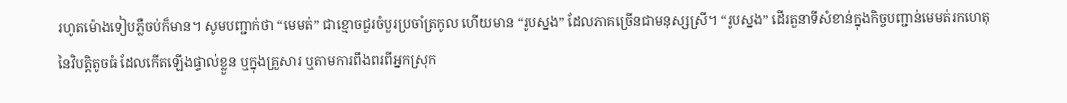រហូតម៉ោងទៀបភ្លឺចប់ក៏មាន។ សូមបញ្ជាក់ថា “មេមត់” ជាខ្មោចជួរចំបួរប្រចាំត្រកូល ហើយមាន “រូបស្នង” ដែលភាគច្រើនជាមនុស្សស្រី។ “រូបស្នង” ដើរតួនាទីសំខាន់ក្នុងកិច្ចបញ្ជាន់មេមត់រកហេតុនៃវិបត្តិតូចធំ ដែលកើតឡើងផ្ទាល់ខ្លួន ឬក្នុងគ្រួសារ ឬតាមការពឹងពរពីអ្នកស្រុក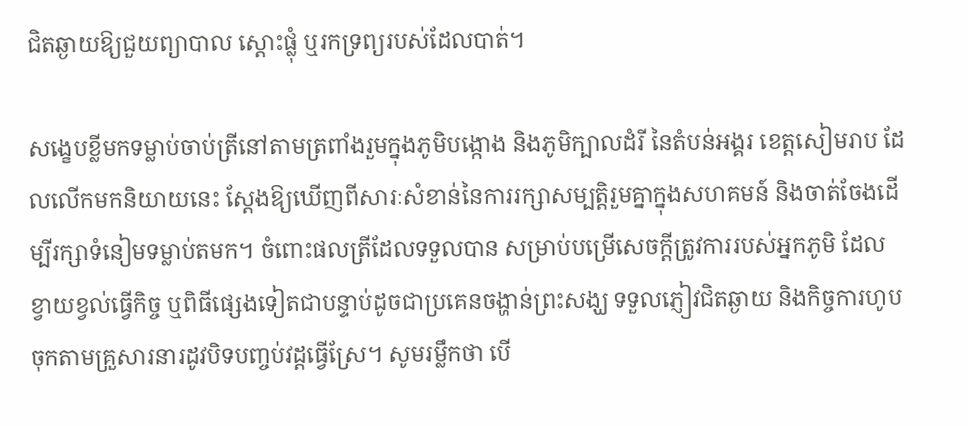ជិតឆ្ងាយឱ្យជួយព្យាបាល ស្តោះផ្លុំ ឬរកទ្រព្យរបស់ដែលបាត់។

សង្ខេបខ្លីមកទម្លាប់ចាប់ត្រីនៅតាមត្រពាំងរួមក្នុងភូមិបង្កោង និងភូមិក្បាលដំរី នៃតំបន់អង្គរ ខេត្តសៀមរាប ដែលលើកមកនិយាយនេះ ស្តែងឱ្យឃើញពីសារៈសំខាន់នៃការរក្សាសម្បត្តិរួមគ្នាក្នុងសហគមន៍ និងចាត់ចែងដើម្បីរក្សាទំនៀមទម្លាប់តមក។ ចំពោះផលត្រីដែលទទួលបាន សម្រាប់បម្រើសេចក្តីត្រូវការរបស់អ្នកភូមិ ដែលខ្វាយខ្វល់ធ្វើកិច្ច ឬពិធីផ្សេងទៀតជាបន្ទាប់ដូចជាប្រគេនចង្ហាន់ព្រះសង្ឃ ទទួលភ្ញៀវជិតឆ្ងាយ និងកិច្ចការហូបចុកតាមគ្រួសារនារដូវបិទបញ្ចប់វដ្តធ្វើស្រែ។ សូមរម្លឹកថា បើ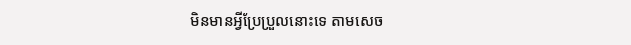មិនមានអ្វីប្រែប្រួលនោះទេ តាមសេច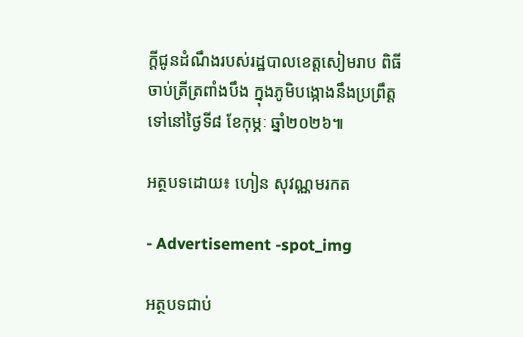ក្តីជូនដំណឹងរបស់រដ្ឋបាលខេត្តសៀមរាប ពិធីចាប់ត្រីត្រពាំងបឹង ក្នុងភូមិបង្កោងនឹងប្រព្រឹត្តទៅនៅថ្ងៃទី៨ ខែកុម្ភៈ ឆ្នាំ២០២៦៕

អត្ថបទដោយ៖ ហៀន សុវណ្ណមរកត

- Advertisement -spot_img

អត្ថបទជាប់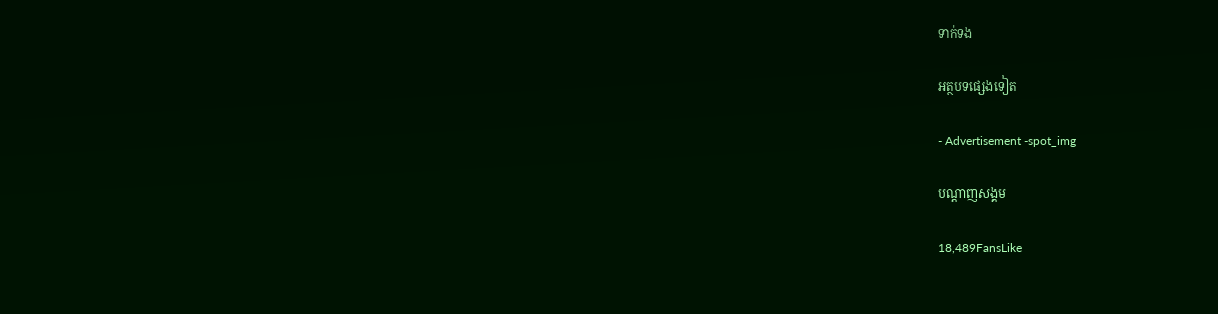ទាក់ទង

អត្ថបទផ្សេងទៀត

- Advertisement -spot_img

បណ្ដាញសង្គម

18,489FansLike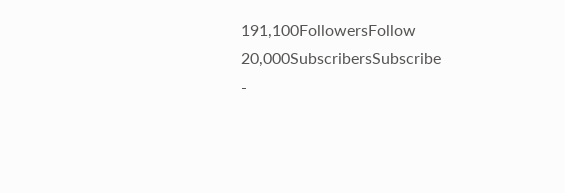191,100FollowersFollow
20,000SubscribersSubscribe
-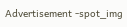Advertisement -spot_img